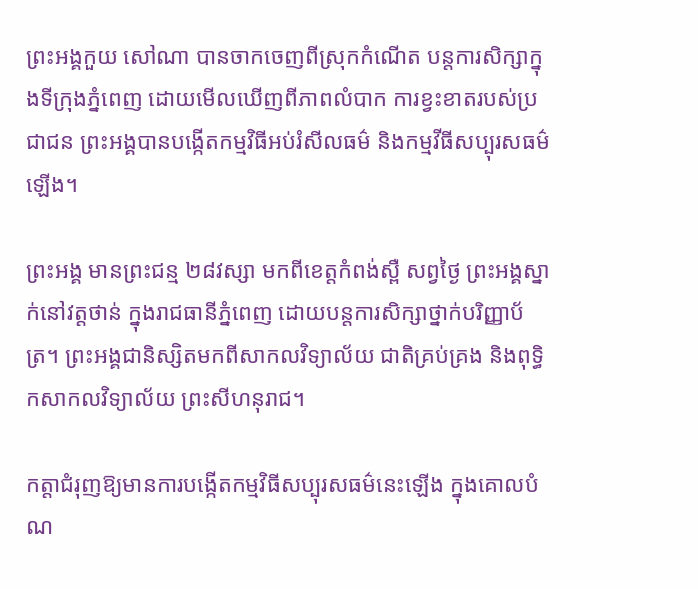ព្រះអង្គកួយ សៅណា បានចាកចេញពីស្រុកកំណើត បន្តការសិក្សាក្នុងទីក្រុងភ្នំពេញ ដោយមើលឃើញពីភាពលំបាក ការខ្វះខាតរបស់ប្រជាជន ព្រះអង្គបានបង្កើតកម្មវិធីអប់រំសីលធម៌ និងកម្មវីធីសប្បុរសធម៌ ឡើង។

ព្រះអង្គ មានព្រះជន្ម ២៨វស្សា មកពីខេត្តកំពង់ស្ពឺ សព្វថ្ងៃ ព្រះអង្គស្នាក់នៅវត្តថាន់ ក្នុងរាជធានីភ្នំពេញ ដោយបន្តការសិក្សាថ្នាក់បរិញ្ញាប័ត្រ។ ព្រះអង្គជានិស្សិតមកពីសាកលវិទ្យាល័យ ជាតិគ្រប់គ្រង និងពុទ្ធិកសាកលវិទ្យាល័យ ព្រះសីហនុរាជ។

កត្តាជំរុញឱ្យមានការបង្កើតកម្មវិធីសប្បុរសធម៌នេះឡើង ក្នុងគោលបំណ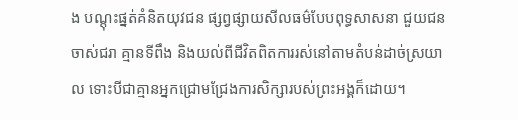ង បណ្ដុះផ្នត់គំនិតយុវជន ផ្សព្វផ្សាយសីលធម៌បែបពុទ្ធសាសនា ជួយជនចាស់ជរា គ្មានទីពឹង និងយល់ពីជីវិតពិតការរស់នៅតាមតំបន់ដាច់ស្រយាល ទោះបីជាគ្មានអ្នកជ្រោមជ្រែងការសិក្សារបស់ព្រះអង្គក៏ដោយ។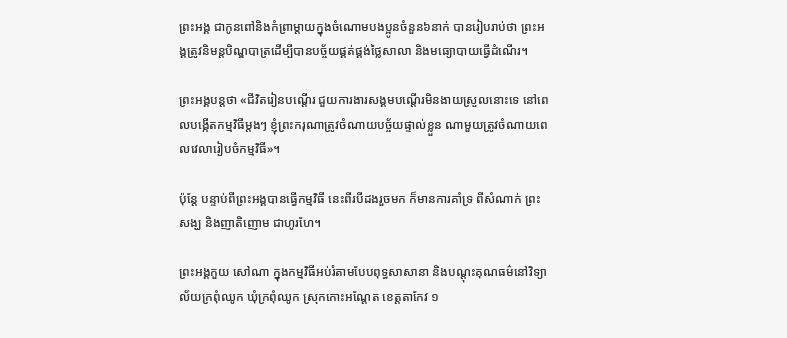ព្រះអង្គ ជាកូនពៅនិងកំព្រាម្ដាយក្នុងចំណោមបងប្អូនចំនួន៦នាក់ បានរៀបរាប់ថា ព្រះអង្គត្រូវនិមន្តបិណ្ឌបាត្រដើម្បីបានបច្ច័យផ្គត់ផ្គង់ថ្លៃសាលា និងមធ្យោបាយធ្វើដំណើរ។

ព្រះអង្គបន្តថា «ជីវិតរៀនបណ្ដើរ ជួយការងារសង្គមបណ្ដើរមិនងាយស្រួលនោះទេ នៅពេលបង្កើតកម្មវិធីម្ដងៗ ខ្ញុំព្រះករុណាត្រូវចំណាយបច្ច័យផ្ទាល់ខ្លួន ណាមួយត្រូវចំណាយពេលវេលារៀបចំកម្មវិធី»។

ប៉ុន្តែ បន្ទាប់ពីព្រះអង្គបានធ្វើកម្មវិធី នេះពីរបីដងរួចមក ក៏មានការគាំទ្រ ពីសំណាក់ ព្រះសង្ឃ និងញាតិញោម ជាហូរហែ។

ព្រះអង្គកួយ សៅណា ក្នុងកម្មវិធីអប់រំតាមបែបពុទ្ធសាសានា និងបណ្តុះគុណធម៌នៅវិទ្យាល័យក្រពុំឈូក ឃុំក្រពុំឈូក ស្រុកកោះអណ្តែត ខេត្តតាកែវ ១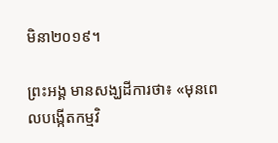មិនា២០១៩។

ព្រះអង្គ មានសង្ឃដីការថា៖ «មុនពេលបង្កើតកម្មវិ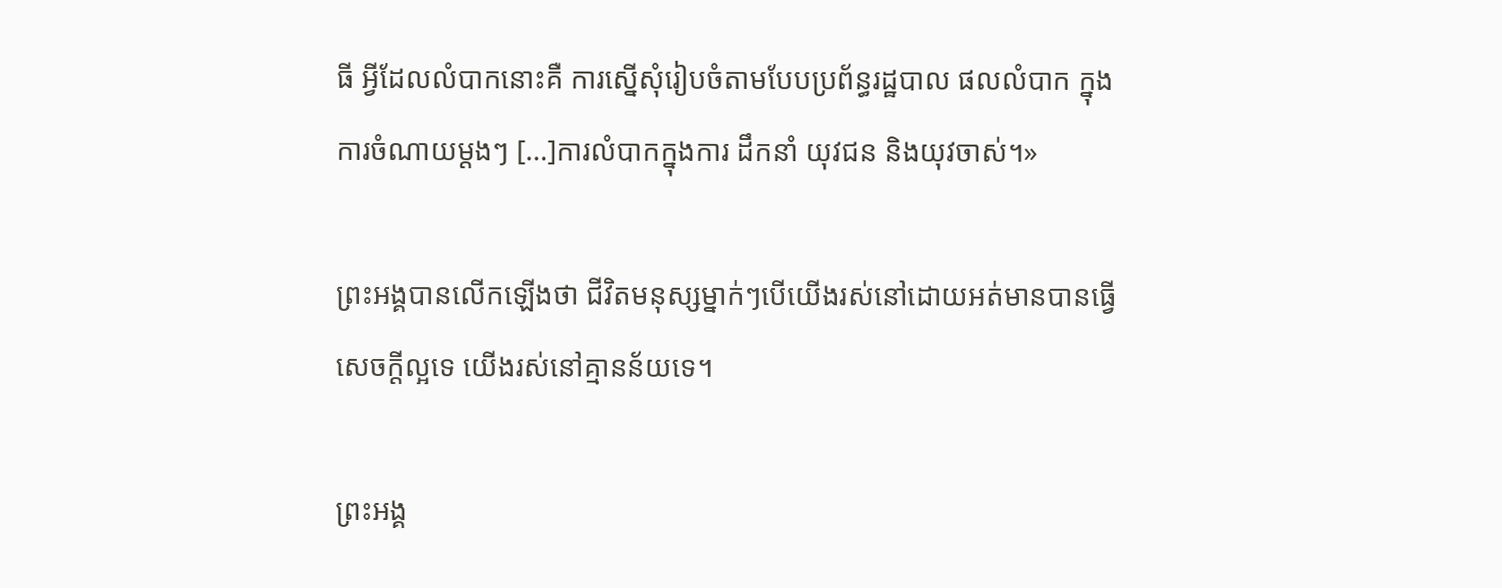ធី អ្វីដែលលំបាកនោះគឺ ការស្នើសុំរៀបចំតាមបែបប្រព័ន្ធរដ្ឋបាល ផលលំបាក ក្នុងការចំណាយម្ដងៗ […]ការលំបាកក្នុងការ ដឹកនាំ យុវជន និងយុវចាស់។»

ព្រះអង្គបានលើកឡើងថា ជីវិតមនុស្សម្នាក់ៗបើយើងរស់នៅដោយអត់មានបានធ្វើសេចក្ដីល្អទេ យើងរស់នៅគ្មានន័យទេ។

ព្រះអង្គ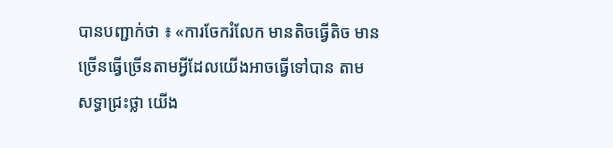បានបញ្ជាក់ថា ៖ «ការចែករំលែក មានតិចធ្វើតិច មានច្រើនធ្វើច្រើនតាមអ្វីដែលយើងអាចធ្វើទៅបាន តាម សទ្ធាជ្រះថ្លា យើង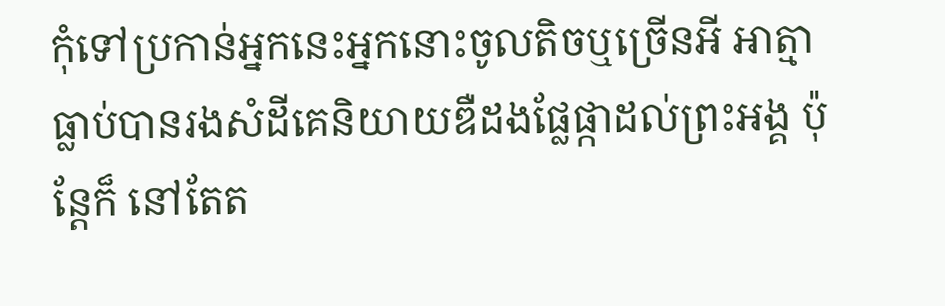កុំទៅប្រកាន់អ្នកនេះអ្នកនោះចូលតិចឬច្រើនអី អាត្មាធ្លាប់បានរងសំដីគេនិយាយឌឺដងផ្លែផ្កាដល់ព្រះអង្គ ប៉ុន្តែក៏ នៅតែត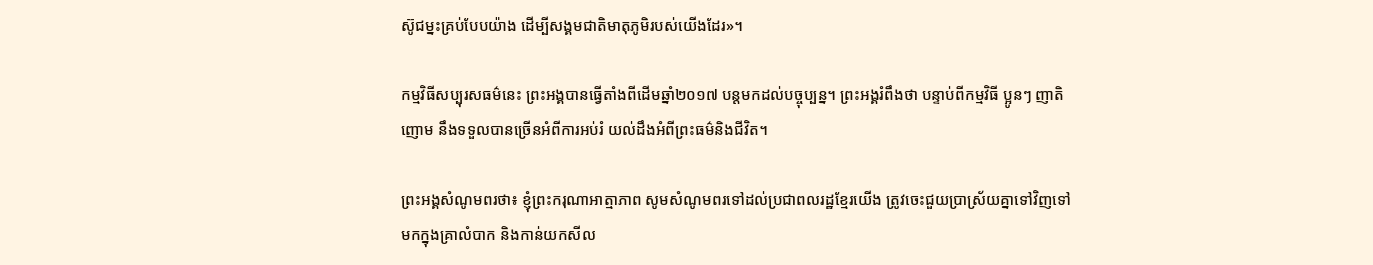ស៊ូជម្នះគ្រប់បែបយ៉ាង ដើម្បីសង្គមជាតិមាតុភូមិរបស់យើងដែរ»។

កម្មវិធីសប្បុរសធម៌នេះ ព្រះអង្គបានធ្វើតាំងពីដើមឆ្នាំ២០១៧ បន្តមកដល់បច្ចុប្បន្ន។ ព្រះអង្គរំពឹងថា បន្ទាប់ពីកម្មវិធី ប្អូនៗ ញាតិញោម នឹងទទួលបានច្រើនអំពីការអប់រំ យល់ដឹងអំពីព្រះធម៌និងជីវិត។

ព្រះអង្គសំណូមពរថា៖ ខ្ញុំព្រះករុណាអាត្មាភាព សូមសំណូមពរទៅដល់ប្រជាពលរដ្ឋខ្មែរយើង ត្រូវចេះជួយប្រាស្រ័យគ្នាទៅវិញទៅមកក្នុងគ្រាលំបាក និងកាន់យកសីល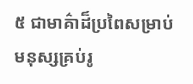៥ ជាមាគ៌ាដ៏ប្រពៃសម្រាប់មនុស្សគ្រប់រូ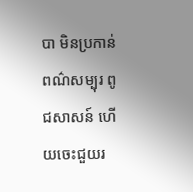បា មិនប្រកាន់ពណ៌សម្បុរ ពូជសាសន៍ ហើយចេះជួយរ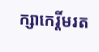ក្សាកេរ្តិ៍មរត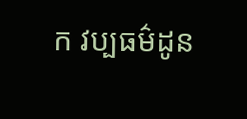ក វប្បធម៌ដូន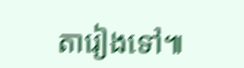តារៀងទៅ៕